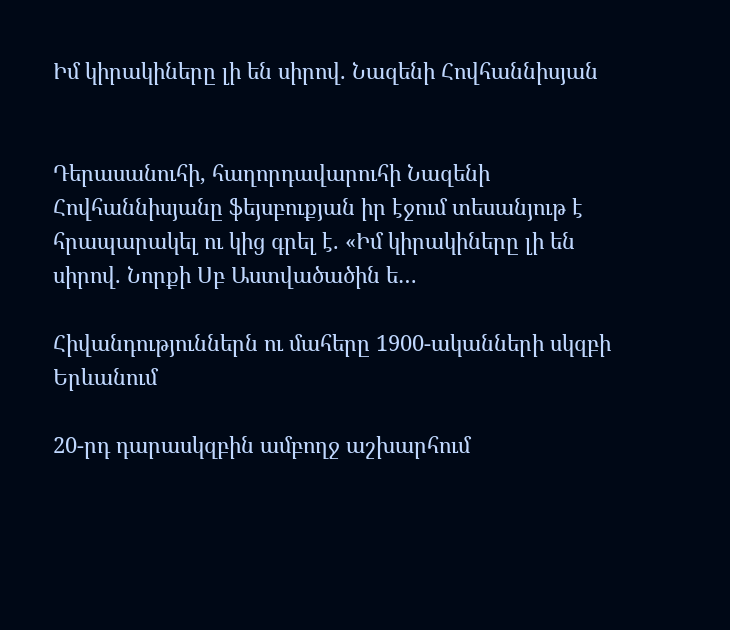Իմ կիրակիները լի են սիրով. Նազենի Հովհաննիսյան


Դերասանուհի, հաղորդավարուհի Նազենի Հովհաննիսյանը ֆեյսբուքյան իր էջում տեսանյութ է հրապարակել ու կից գրել է. «Իմ կիրակիները լի են սիրով. Նորքի Սբ Աստվածածին ե…

Հիվանդություններն ու մահերը 1900-ականների սկզբի Երևանում

20-րդ դարասկզբին ամբողջ աշխարհում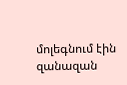մոլեգնում էին զանազան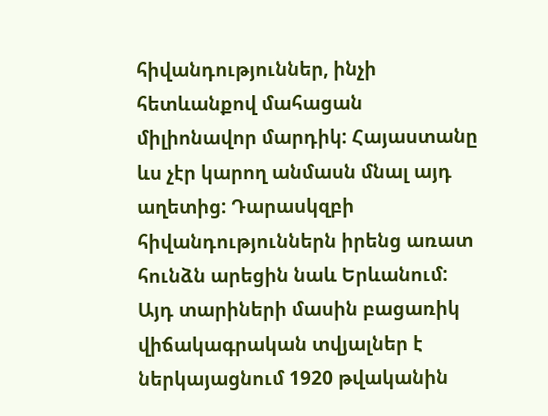հիվանդություններ, ինչի հետևանքով մահացան միլիոնավոր մարդիկ: Հայաստանը ևս չէր կարող անմասն մնալ այդ աղետից: Դարասկզբի հիվանդություններն իրենց առատ հունձն արեցին նաև Երևանում: Այդ տարիների մասին բացառիկ վիճակագրական տվյալներ է ներկայացնում 1920 թվականին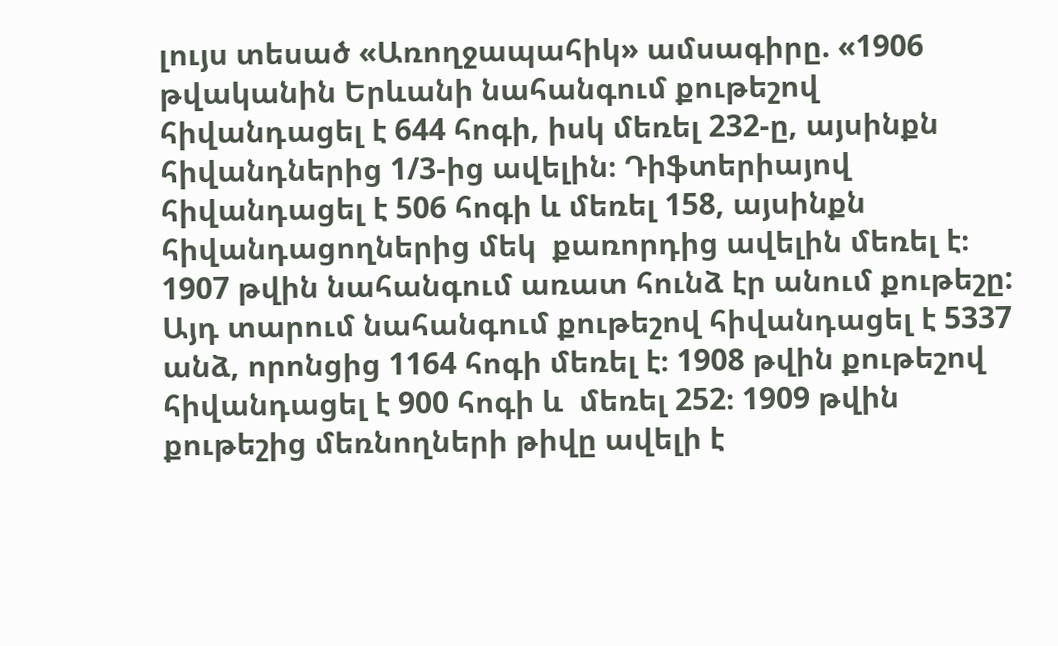լույս տեսած «Առողջապահիկ» ամսագիրը. «1906 թվականին Երևանի նահանգում քութեշով հիվանդացել է 644 հոգի, իսկ մեռել 232-ը, այսինքն հիվանդներից 1/3-ից ավելին։ Դիֆտերիայով հիվանդացել է 506 հոգի և մեռել 158, այսինքն հիվանդացողներից մեկ  քառորդից ավելին մեռել է։ 1907 թվին նահանգում առատ հունձ էր անում քութեշը: Այդ տարում նահանգում քութեշով հիվանդացել է 5337 անձ, որոնցից 1164 հոգի մեռել է։ 1908 թվին քութեշով հիվանդացել է 900 հոգի և  մեռել 252։ 1909 թվին քութեշից մեռնողների թիվը ավելի է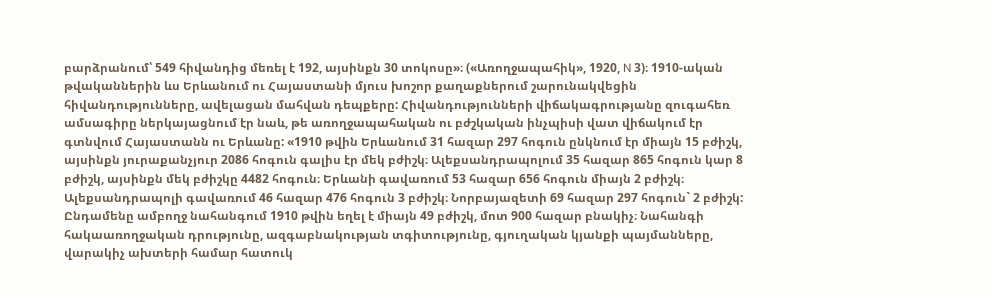բարձրանում՝ 549 հիվանդից մեռել է 192, այսինքն 30 տոկոսը»։ («Առողջապահիկ», 1920, N 3)։ 1910-ական թվականներին ևս Երևանում ու Հայաստանի մյուս խոշոր քաղաքներում շարունակվեցին հիվանդությունները, ավելացան մահվան դեպքերը: Հիվանդությունների վիճակագրությանը զուգահեռ ամսագիրը ներկայացնում էր նաև, թե առողջապահական ու բժշկական ինչպիսի վատ վիճակում էր գտնվում Հայաստանն ու Երևանը: «1910 թվին Երևանում 31 հազար 297 հոգուն ընկնում էր միայն 15 բժիշկ, այսինքն յուրաքանչյուր 2086 հոգուն գալիս էր մեկ բժիշկ։ Ալեքսանդրապոլում 35 հազար 865 հոգուն կար 8 բժիշկ, այսինքն մեկ բժիշկը 4482 հոգուն։ Երևանի գավառում 53 հազար 656 հոգուն միայն 2 բժիշկ։ Ալեքսանդրապոլի գավառում 46 հազար 476 հոգուն 3 բժիշկ։ Նորբայազետի 69 հազար 297 հոգուն` 2 բժիշկ: Ընդամենը ամբողջ նահանգում 1910 թվին եղել է միայն 49 բժիշկ, մոտ 900 հազար բնակիչ։ Նահանգի հակաառողջական դրությունը, ազգաբնակության տգիտությունը, գյուղական կյանքի պայմանները,  վարակիչ ախտերի համար հատուկ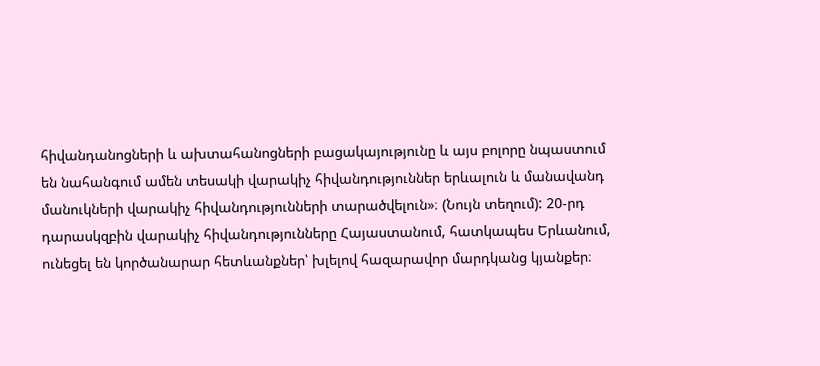հիվանդանոցների և ախտահանոցների բացակայությունը և այս բոլորը նպաստում են նահանգում ամեն տեսակի վարակիչ հիվանդություններ երևալուն և մանավանդ մանուկների վարակիչ հիվանդությունների տարածվելուն»։ (Նույն տեղում): 20-րդ դարասկզբին վարակիչ հիվանդությունները Հայաստանում, հատկապես Երևանում, ունեցել են կործանարար հետևանքներ՝ խլելով հազարավոր մարդկանց կյանքեր։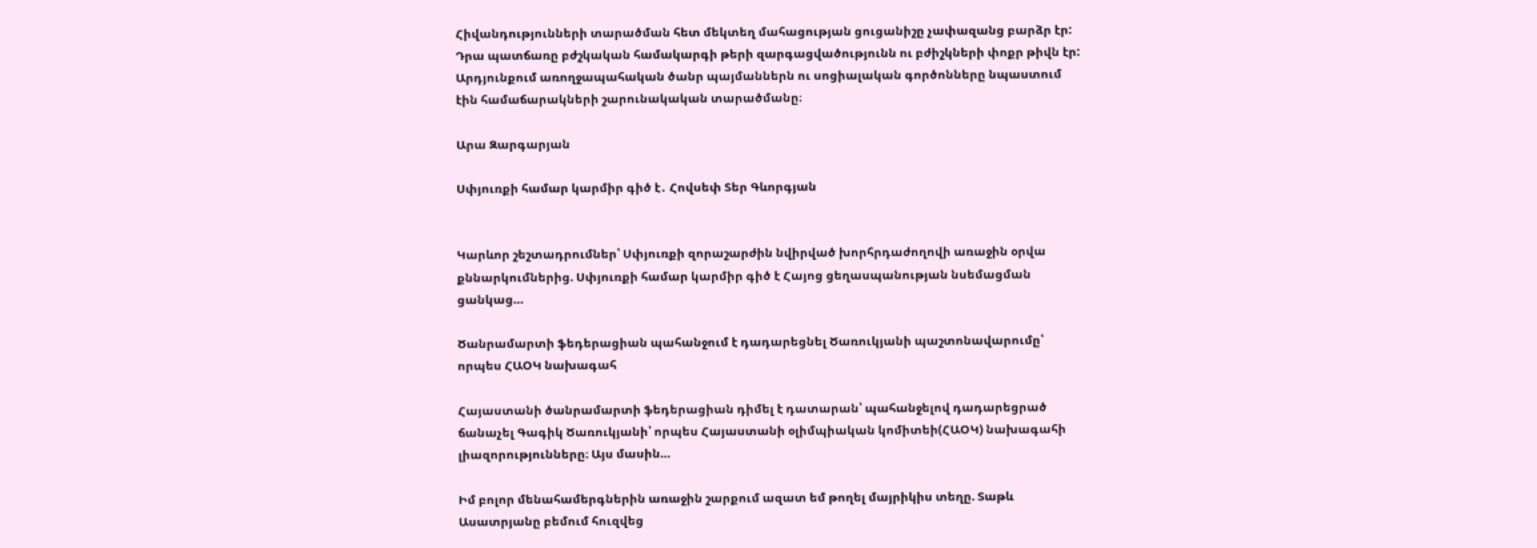Հիվանդությունների տարածման հետ մեկտեղ մահացության ցուցանիշը չափազանց բարձր էր: Դրա պատճառը բժշկական համակարգի թերի զարգացվածությունն ու բժիշկների փոքր թիվն էր: Արդյունքում առողջապահական ծանր պայմաններն ու սոցիալական գործոնները նպաստում էին համաճարակների շարունակական տարածմանը։

Արա Զարգարյան

Սփյուռքի համար կարմիր գիծ է․ Հովսեփ Տեր Գևորգյան


Կարևոր շեշտադրումներ՝ Սփյուռքի զորաշարժին նվիրված խորհրդաժողովի առաջին օրվա քննարկումներից. Սփյուռքի համար կարմիր գիծ է Հայոց ցեղասպանության նսեմացման ցանկաց…

Ծանրամարտի ֆեդերացիան պահանջում է դադարեցնել Ծառուկյանի պաշտոնավարումը՝ որպես ՀԱՕԿ նախագահ

Հայաստանի ծանրամարտի ֆեդերացիան դիմել է դատարան՝ պահանջելով դադարեցրած ճանաչել Գագիկ Ծառուկյանի՝ որպես Հայաստանի օլիմպիական կոմիտեի(ՀԱՕԿ) նախագահի լիազորությունները։ Այս մասին…

Իմ բոլոր մենահամերգներին առաջին շարքում ազատ եմ թողել մայրիկիս տեղը. Տաթև Ասատրյանը բեմում հուզվեց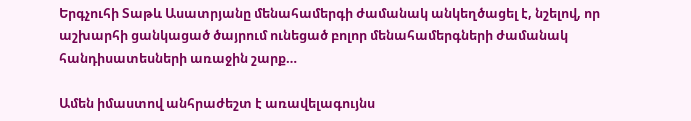Երգչուհի Տաթև Ասատրյանը մենահամերգի ժամանակ անկեղծացել է, նշելով, որ աշխարհի ցանկացած ծայրում ունեցած բոլոր մենահամերգների ժամանակ հանդիսատեսների առաջին շարք…

Ամեն իմաստով անհրաժեշտ է առավելագույնս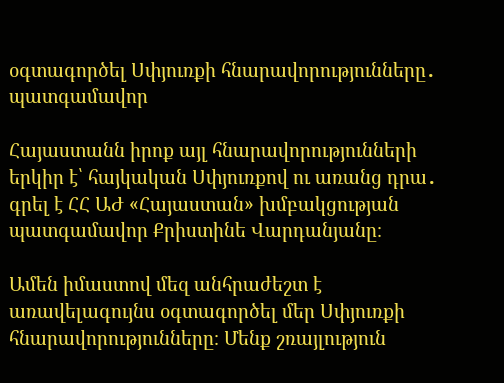օգտագործել Սփյուռքի հնարավորությունները․ պատգամավոր

Հայաստանն իրոք այլ հնարավորությունների երկիր է՝ հայկական Սփյուռքով ու առանց դրա․ գրել է ՀՀ ԱԺ «Հայաստան» խմբակցության պատգամավոր Քրիստինե Վարդանյանը։

Ամեն իմաստով մեզ անհրաժեշտ է առավելագույնս օգտագործել մեր Սփյուռքի հնարավորությունները։ Մենք շռայլություն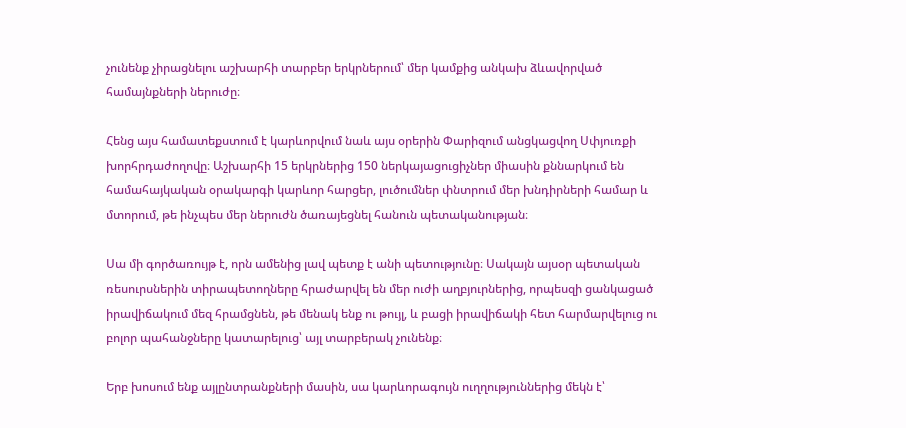չունենք չիրացնելու աշխարհի տարբեր երկրներում՝ մեր կամքից անկախ ձևավորված համայնքների ներուժը։

Հենց այս համատեքստում է կարևորվում նաև այս օրերին Փարիզում անցկացվող Սփյուռքի խորհրդաժողովը։ Աշխարհի 15 երկրներից 150 ներկայացուցիչներ միասին քննարկում են համահայկական օրակարգի կարևոր հարցեր, լուծումներ փնտրում մեր խնդիրների համար և մտորում, թե ինչպես մեր ներուժն ծառայեցնել հանուն պետականության։

Սա մի գործառույթ է, որն ամենից լավ պետք է անի պետությունը։ Սակայն այսօր պետական ռեսուրսներին տիրապետողները հրաժարվել են մեր ուժի աղբյուրներից, որպեսզի ցանկացած իրավիճակում մեզ հրամցնեն, թե մենակ ենք ու թույլ, և բացի իրավիճակի հետ հարմարվելուց ու բոլոր պահանջները կատարելուց՝ այլ տարբերակ չունենք։

Երբ խոսում ենք այլընտրանքների մասին, սա կարևորագույն ուղղություններից մեկն է՝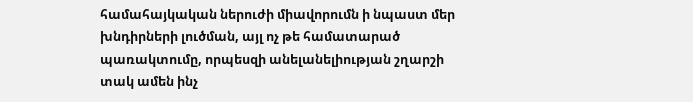համահայկական ներուժի միավորումն ի նպաստ մեր խնդիրների լուծման, այլ ոչ թե համատարած պառակտումը, որպեսզի անելանելիության շղարշի տակ ամեն ինչ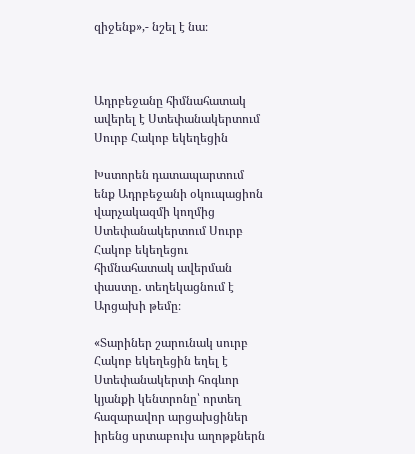զիջենք»,- նշել է նա։



Ադրբեջանը հիմնահատակ ավերել է Ստեփանակերտում Սուրբ Հակոբ եկեղեցին

Խստորեն դատապարտում ենք Ադրբեջանի օկուպացիոն վարչակազմի կողմից Ստեփանակերտում Սուրբ Հակոբ եկեղեցու հիմնահատակ ավերման փաստը․ տեղեկացնում է Արցախի թեմը։

«Տարիներ շարունակ սուրբ Հակոբ եկեղեցին եղել է Ստեփանակերտի հոգևոր կյանքի կենտրոնը՝ որտեղ հազարավոր արցախցիներ իրենց սրտաբուխ աղոթքներն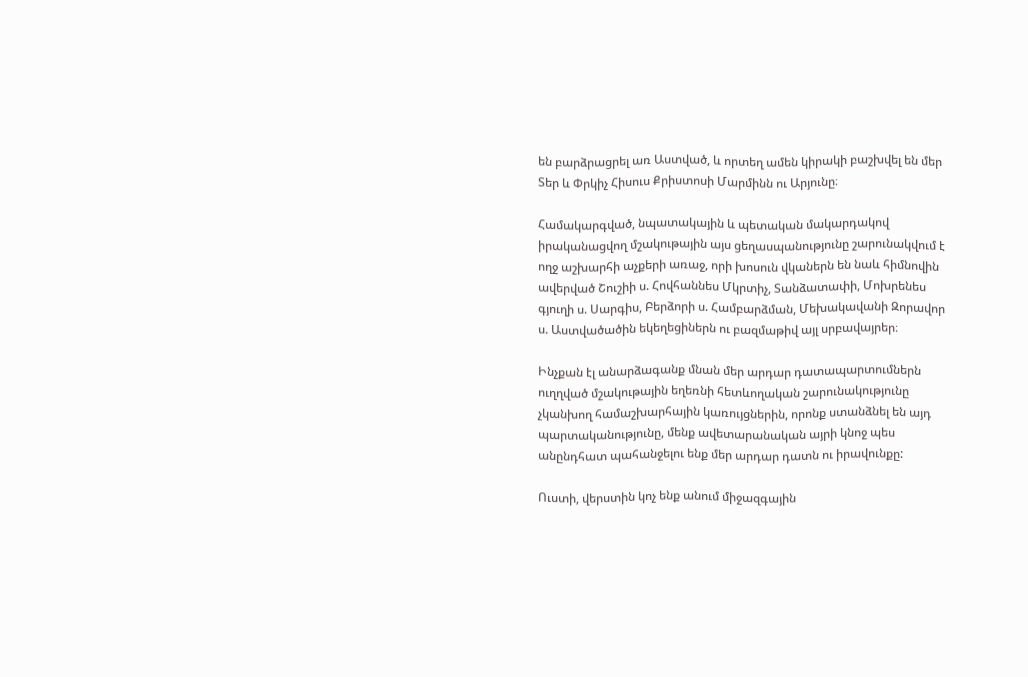են բարձրացրել առ Աստված, և որտեղ ամեն կիրակի բաշխվել են մեր Տեր և Փրկիչ Հիսուս Քրիստոսի Մարմինն ու Արյունը։

Համակարգված, նպատակային և պետական մակարդակով իրականացվող մշակութային այս ցեղասպանությունը շարունակվում է ողջ աշխարհի աչքերի առաջ, որի խոսուն վկաներն են նաև հիմնովին ավերված Շուշիի ս. Հովհաննես Մկրտիչ, Տանձատափի, Մոխրենես գյուղի ս. Սարգիս, Բերձորի ս. Համբարձման, Մեխակավանի Զորավոր ս. Աստվածածին եկեղեցիներն ու բազմաթիվ այլ սրբավայրեր։

Ինչքան էլ անարձագանք մնան մեր արդար դատապարտումներն ուղղված մշակութային եղեռնի հետևողական շարունակությունը չկանխող համաշխարհային կառույցներին, որոնք ստանձնել են այդ պարտականությունը, մենք ավետարանական այրի կնոջ պես անընդհատ պահանջելու ենք մեր արդար դատն ու իրավունքը:

Ուստի, վերստին կոչ ենք անում միջազգային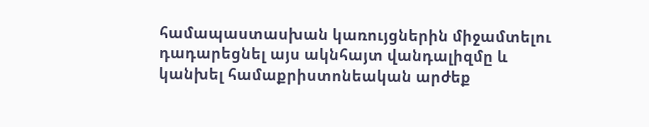համապաստասխան կառույցներին միջամտելու դադարեցնել այս ակնհայտ վանդալիզմը և կանխել համաքրիստոնեական արժեք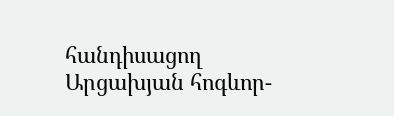հանդիսացող Արցախյան հոգևոր-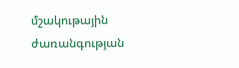մշակութային ժառանգության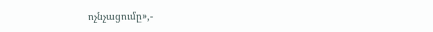ոչնչացումը»,-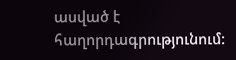ասված է հաղորդագրությունում: